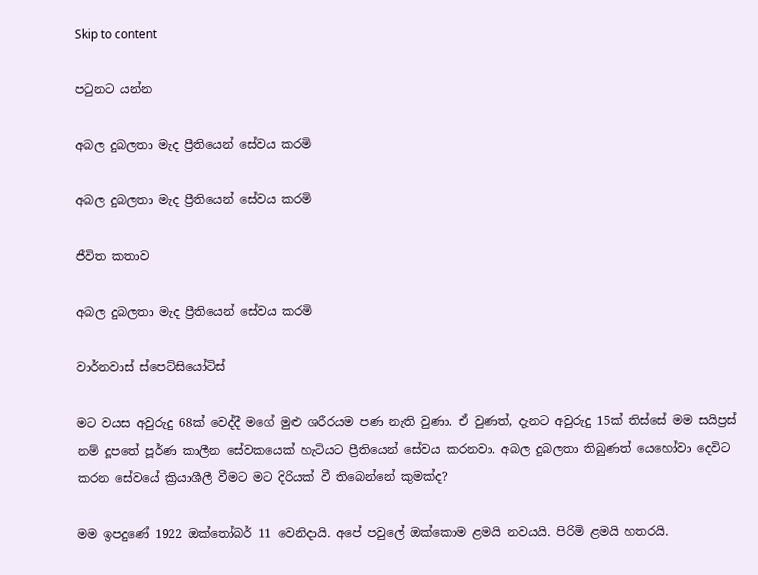Skip to content

පටුනට යන්න

අබල දුබලතා මැද ප්‍රීතියෙන් සේවය කරමි

අබල දුබලතා මැද ප්‍රීතියෙන් සේවය කරමි

ජීවිත කතාව

අබල දුබලතා මැද ප්‍රීතියෙන් සේවය කරමි

වාර්නවාස් ස්පෙට්සියෝටිස්

මට වයස අවුරුදු 68ක් වෙද්දී මගේ මුළු ශරීරයම පණ නැති වුණා. ඒ වුණත්, දැනට අවුරුදු 15ක් තිස්සේ මම සයිප්‍රස් නම් දූපතේ පූර්ණ කාලීන සේවකයෙක් හැටියට ප්‍රීතියෙන් සේවය කරනවා. අබල දුබලතා තිබුණත් යෙහෝවා දෙවිට කරන සේවයේ ක්‍රියාශීලී වීමට මට දිරියක් වී තිබෙන්නේ කුමක්ද?

මම ඉපදුණේ 1922 ඔක්තෝබර් 11 වෙනිදායි. අපේ පවුලේ ඔක්කොම ළමයි නවයයි. පිරිමි ළමයි හතරයි.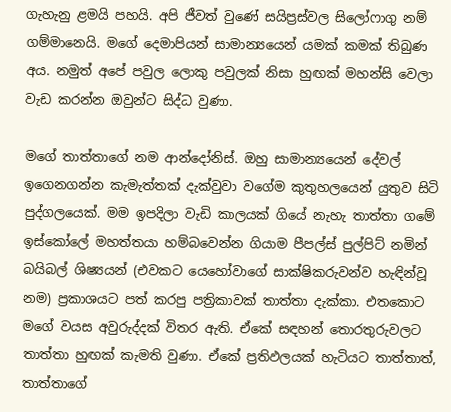ගැහැනු ළමයි පහයි. අපි ජීවත් වුණේ සයිප්‍රස්වල සිලෝෆාගු නම් ගම්මානෙයි. මගේ දෙමාපියන් සාමාන්‍යයෙන් යමක් කමක් තිබුණ අය. නමුත් අපේ පවුල ලොකු පවුලක් නිසා හුඟක් මහන්සි වෙලා වැඩ කරන්න ඔවුන්ට සිද්ධ වුණා.

මගේ තාත්තාගේ නම ආන්දෝනිස්. ඔහු සාමාන්‍යයෙන් දේවල් ඉගෙනගන්න කැමැත්තක් දැක්වුවා වගේම කුතුහලයෙන් යුතුව සිටි පුද්ගලයෙක්. මම ඉපදිලා වැඩි කාලයක් ගියේ නැහැ තාත්තා ගමේ ඉස්කෝලේ මහත්තයා හම්බවෙන්න ගියාම පීපල්ස් පුල්පිට් නමින් බයිබල් ශිෂ්‍යයන් (එවකට යෙහෝවාගේ සාක්ෂිකරුවන්ව හැඳින්වූ නම) ප්‍රකාශයට පත් කරපු පත්‍රිකාවක් තාත්තා දැක්කා. එතකොට මගේ වයස අවුරුද්දක් විතර ඇති. ඒකේ සඳහන් තොරතුරුවලට තාත්තා හුඟක් කැමති වුණා. ඒකේ ප්‍රතිඵලයක් හැටියට තාත්තාත්, තාත්තාගේ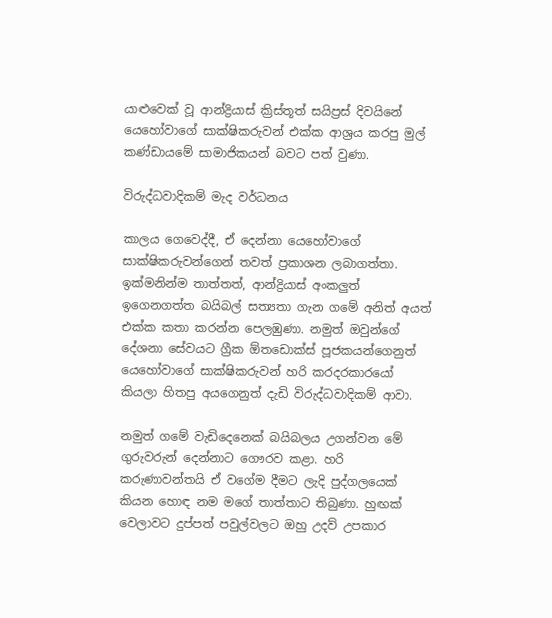යාළුවෙක් වූ ආන්ද්‍රියාස් ක්‍රිස්තූත් සයිප්‍රස් දිවයිනේ යෙහෝවාගේ සාක්ෂිකරුවන් එක්ක ආශ්‍රය කරපු මුල් කණ්ඩායමේ සාමාජිකයන් බවට පත් වුණා.

විරුද්ධවාදිකම් මැද වර්ධනය

කාලය ගෙවෙද්දී, ඒ දෙන්නා යෙහෝවාගේ සාක්ෂිකරුවන්ගෙන් තවත් ප්‍රකාශන ලබාගත්තා. ඉක්මනින්ම තාත්තත්, ආන්ද්‍රියාස් අංකලුත් ඉගෙනගත්ත බයිබල් සත්‍යතා ගැන ගමේ අනිත් අයත් එක්ක කතා කරන්න පෙලඹුණා. නමුත් ඔවුන්ගේ දේශනා සේවයට ග්‍රීක ඕතඩොක්ස් පූජකයන්ගෙනුත් යෙහෝවාගේ සාක්ෂිකරුවන් හරි කරදරකාරයෝ කියලා හිතපු අයගෙනුත් දැඩි විරුද්ධවාදිකම් ආවා.

නමුත් ගමේ වැඩිදෙනෙක් බයිබලය උගන්වන මේ ගුරුවරුන් දෙන්නාට ගෞරව කළා. හරි කරුණාවන්තයි ඒ වගේම දීමට ලැදි පුද්ගලයෙක් කියන හොඳ නම මගේ තාත්තාට තිබුණා. හුඟක් වෙලාවට දුප්පත් පවුල්වලට ඔහු උදව් උපකාර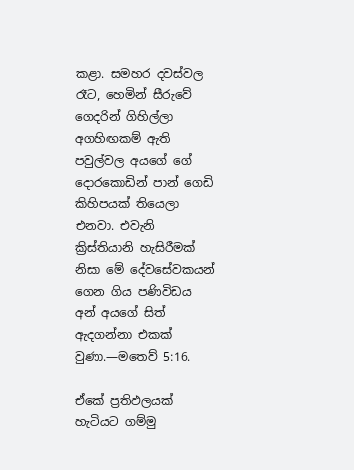කළා. සමහර දවස්වල රෑට, හෙමින් සීරුවේ ගෙදරින් ගිහිල්ලා අගහිඟකම් ඇති පවුල්වල අයගේ ගේ දොරකොඩින් පාන් ගෙඩි කිහිපයක් තියෙලා එනවා. එවැනි ක්‍රිස්තියානි හැසිරීමක් නිසා මේ දේවසේවකයන් ගෙන ගිය පණිවිඩය අන් අයගේ සිත් ඇදගන්නා එකක් වුණා.—මතෙව් 5:16.

ඒකේ ප්‍රතිඵලයක් හැටියට ගම්මු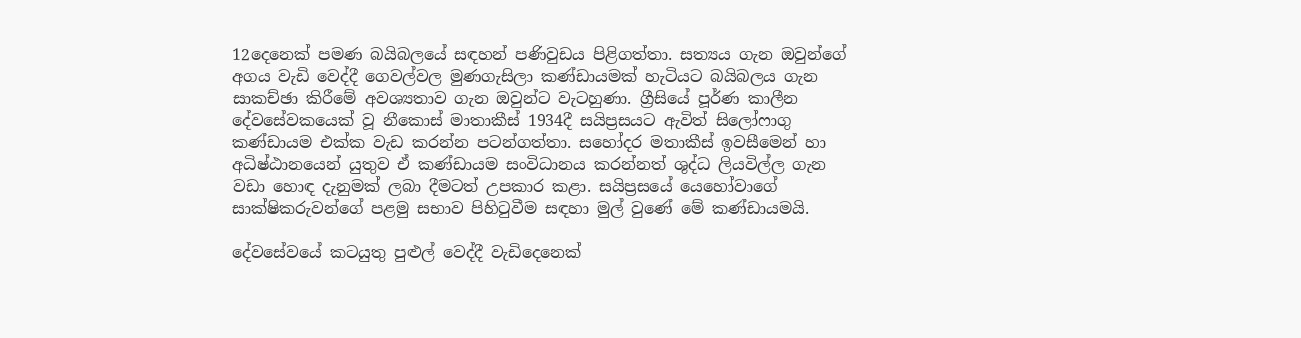12දෙනෙක් පමණ බයිබලයේ සඳහන් පණිවුඩය පිළිගත්තා. සත්‍යය ගැන ඔවුන්ගේ අගය වැඩි වෙද්දී ගෙවල්වල මුණගැසිලා කණ්ඩායමක් හැටියට බයිබලය ගැන සාකච්ඡා කිරීමේ අවශ්‍යතාව ගැන ඔවුන්ට වැටහුණා. ග්‍රීසියේ පූර්ණ කාලීන දේවසේවකයෙක් වූ නීකොස් මාතාකීස් 1934දී සයිප්‍රසයට ඇවිත් සිලෝෆාගු කණ්ඩායම එක්ක වැඩ කරන්න පටන්ගත්තා. සහෝදර මතාකීස් ඉවසීමෙන් හා අධිෂ්ඨානයෙන් යුතුව ඒ කණ්ඩායම සංවිධානය කරන්නත් ශුද්ධ ලියවිල්ල ගැන වඩා හොඳ දැනුමක් ලබා දීමටත් උපකාර කළා. සයිප්‍රසයේ යෙහෝවාගේ සාක්ෂිකරුවන්ගේ පළමු සභාව පිහිටුවීම සඳහා මුල් වුණේ මේ කණ්ඩායමයි.

දේවසේවයේ කටයුතු පුළුල් වෙද්දී වැඩිදෙනෙක්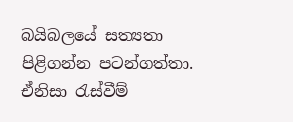බයිබලයේ සත්‍යතා පිළිගන්න පටන්ගත්තා. ඒනිසා රැස්වීම්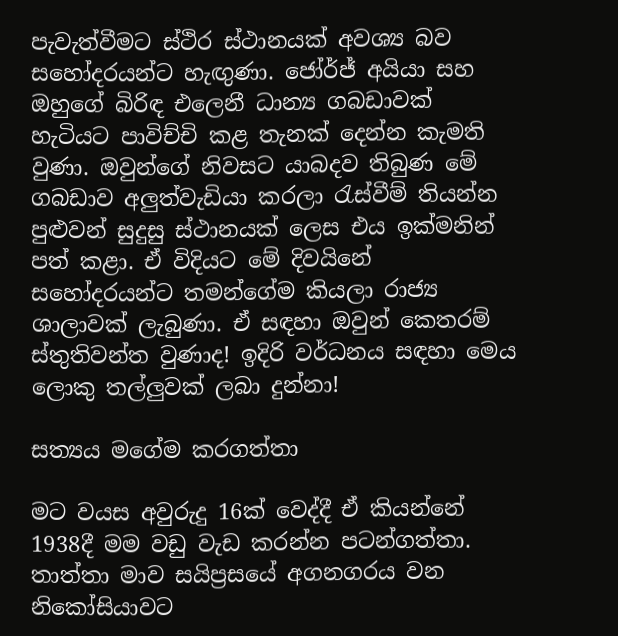පැවැත්වීමට ස්ථිර ස්ථානයක් අවශ්‍ය බව සහෝදරයන්ට හැඟුණා. ජෝර්ජ් අයියා සහ ඔහුගේ බිරිඳ එලෙනී ධාන්‍ය ගබඩාවක් හැටියට පාවිච්චි කළ තැනක් දෙන්න කැමති වුණා. ඔවුන්ගේ නිවසට යාබදව තිබුණ මේ ගබඩාව අලුත්වැඩියා කරලා රැස්වීම් තියන්න පුළුවන් සුදුසු ස්ථානයක් ලෙස එය ඉක්මනින් පත් කළා. ඒ විදියට මේ දිවයිනේ සහෝදරයන්ට තමන්ගේම කියලා රාජ්‍ය ශාලාවක් ලැබුණා. ඒ සඳහා ඔවුන් කෙතරම් ස්තුතිවන්ත වුණාද! ඉදිරි වර්ධනය සඳහා මෙය ලොකු තල්ලුවක් ලබා දුන්නා!

සත්‍යය මගේම කරගත්තා

මට වයස අවුරුදු 16ක් වෙද්දී ඒ කියන්නේ 1938දී මම වඩු වැඩ කරන්න පටන්ගත්තා. තාත්තා මාව සයිප්‍රසයේ අගනගරය වන නිකෝසියාවට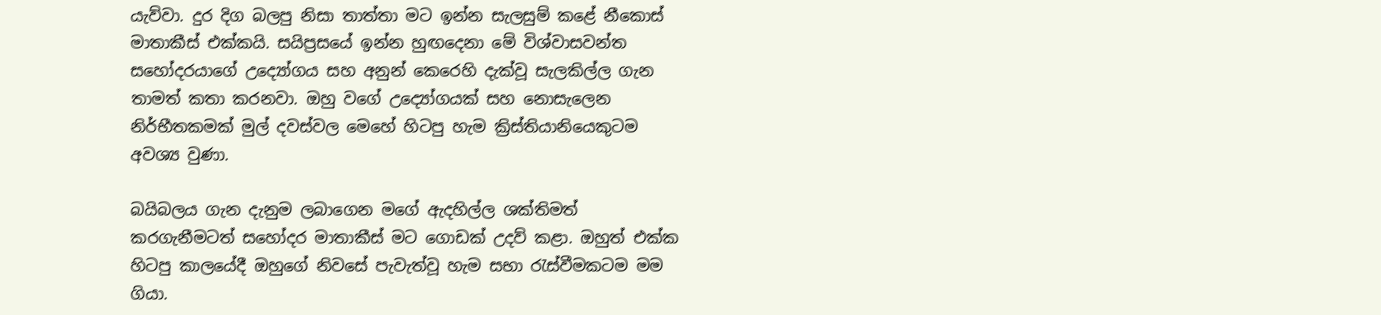යැව්වා. දුර දිග බලපු නිසා තාත්තා මට ඉන්න සැලසුම් කළේ නීකොස් මාතාකීස් එක්කයි. සයිප්‍රසයේ ඉන්න හුඟදෙනා මේ විශ්වාසවන්ත සහෝදරයාගේ උද්‍යෝගය සහ අනුන් කෙරෙහි දැක්වූ සැලකිල්ල ගැන තාමත් කතා කරනවා. ඔහු වගේ උද්‍යෝගයක් සහ නොසැලෙන නිර්භීතකමක් මුල් දවස්වල මෙහේ හිටපු හැම ක්‍රිස්තියානියෙකුටම අවශ්‍ය වුණා.

බයිබලය ගැන දැනුම ලබාගෙන මගේ ඇදහිල්ල ශක්තිමත් කරගැනීමටත් සහෝදර මාතාකීස් මට ගොඩක් උදව් කළා. ඔහුත් එක්ක හිටපු කාලයේදී ඔහුගේ නිවසේ පැවැත්වූ හැම සභා රැස්වීමකටම මම ගියා.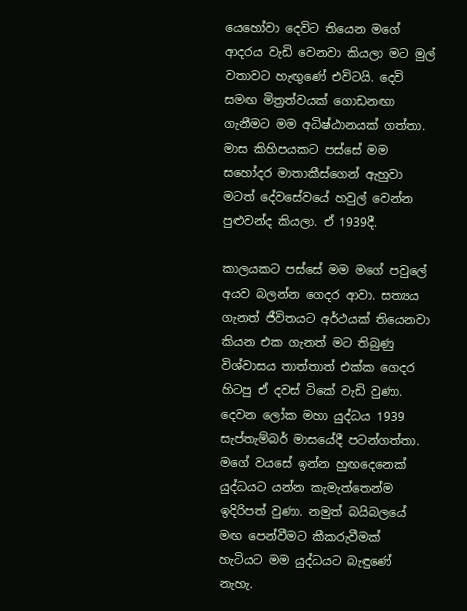යෙහෝවා දෙවිට තියෙන මගේ ආදරය වැඩි වෙනවා කියලා මට මුල් වතාවට හැඟුණේ එවිටයි. දෙවි සමඟ මිත්‍රත්වයක් ගොඩනඟා ගැනීමට මම අධිෂ්ඨානයක් ගත්තා. මාස කිහිපයකට පස්සේ මම සහෝදර මාතාකීස්ගෙන් ඇහුවා මටත් දේවසේවයේ හවුල් වෙන්න පුළුවන්ද කියලා. ඒ 1939දී.

කාලයකට පස්සේ මම මගේ පවුලේ අයව බලන්න ගෙදර ආවා. සත්‍යය ගැනත් ජීවිතයට අර්ථයක් තියෙනවා කියන එක ගැනත් මට තිබුණු විශ්වාසය තාත්තාත් එක්ක ගෙදර හිටපු ඒ දවස් ටිකේ වැඩි වුණා. දෙවන ලෝක මහා යුද්ධය 1939 සැප්තැම්බර් මාසයේදී පටන්ගත්තා. මගේ වයසේ ඉන්න හුඟදෙනෙක් යුද්ධයට යන්න කැමැත්තෙන්ම ඉදිරිපත් වුණා. නමුත් බයිබලයේ මඟ පෙන්වීමට කීකරුවීමක් හැටියට මම යුද්ධයට බැඳුණේ නැහැ.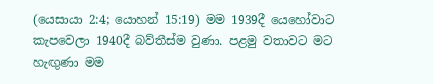(යෙසායා 2:4; යොහන් 15:19) මම 1939දී යෙහෝවාට කැපවෙලා 1940දී බව්තීස්ම වුණා. පළමු වතාවට මට හැඟුණා මම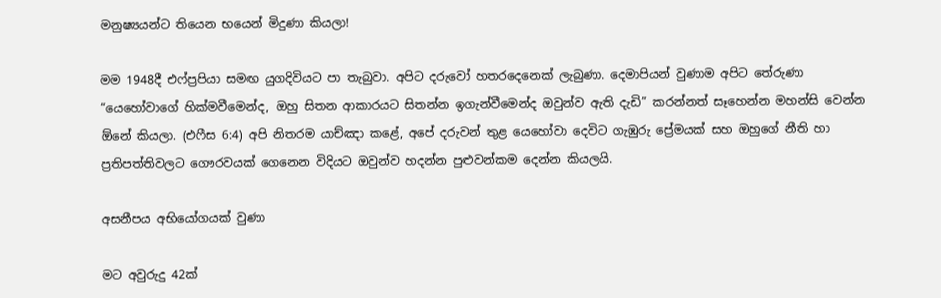මනුෂ්‍යයන්ට තියෙන භයෙන් මිදුණා කියලා!

මම 1948දී එෆ්ප්‍රපියා සමඟ යුගදිවියට පා තැබුවා. අපිට දරුවෝ හතරදෙනෙක් ලැබුණා. දෙමාපියන් වුණාම අපිට තේරුණා “යෙහෝවාගේ හික්මවීමෙන්ද, ඔහු සිතන ආකාරයට සිතන්න ඉගැන්වීමෙන්ද ඔවුන්ව ඇති දැඩි” කරන්නත් සෑහෙන්න මහන්සි වෙන්න ඕනේ කියලා. (එෆීස 6:4) අපි නිතරම යාච්ඤා කළේ, අපේ දරුවන් තුළ යෙහෝවා දෙවිට ගැඹුරු ප්‍රේමයක් සහ ඔහුගේ නීති හා ප්‍රතිපත්තිවලට ගෞරවයක් ගෙනෙන විදියට ඔවුන්ව හදන්න පුළුවන්කම දෙන්න කියලයි.

අසනීපය අභියෝගයක් වුණා

මට අවුරුදු 42ක්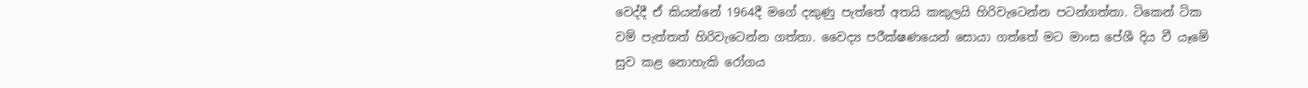වෙද්දී ඒ කියන්නේ 1964දී මගේ දකුණු පැත්තේ අතයි කකුලයි හිරිවැටෙන්න පටන්ගත්තා. ටිකෙන් ටික වම් පැත්තත් හිරිවැටෙන්න ගත්තා. වෛද්‍ය පරීක්ෂණයෙන් සොයා ගත්තේ මට මාංස පේශී දිය වී යෑමේ සුව කළ නොහැකි රෝගය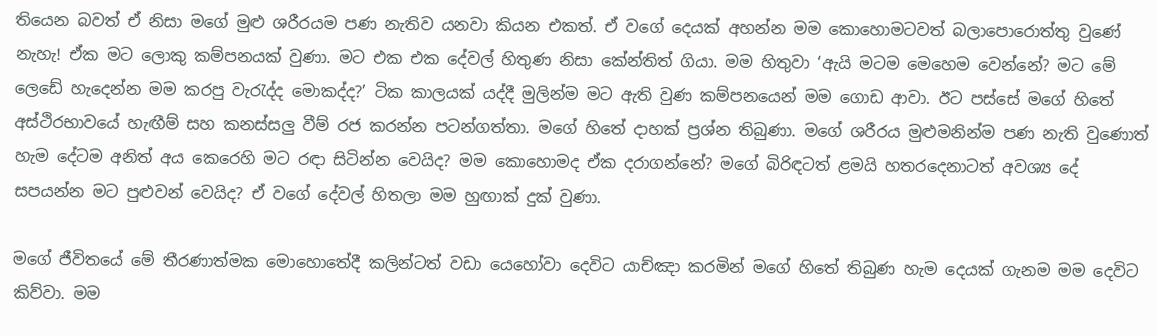තියෙන බවත් ඒ නිසා මගේ මුළු ශරීරයම පණ නැතිව යනවා කියන එකත්. ඒ වගේ දෙයක් අහන්න මම කොහොමටවත් බලාපොරොත්තු වුණේ නැහැ! ඒක මට ලොකු කම්පනයක් වුණා. මට එක එක දේවල් හිතුණ නිසා කේන්තිත් ගියා. මම හිතුවා ‘ඇයි මටම මෙහෙම වෙන්නේ? මට මේ ලෙඩේ හැදෙන්න මම කරපු වැරැද්ද මොකද්ද?’ ටික කාලයක් යද්දී මුලින්ම මට ඇති වුණ කම්පනයෙන් මම ගොඩ ආවා. ඊට පස්සේ මගේ හිතේ අස්ථිරභාවයේ හැඟීම් සහ කනස්සලු වීම් රජ කරන්න පටන්ගත්තා. මගේ හිතේ දාහක් ප්‍රශ්න තිබුණා. මගේ ශරීරය මුළුමනින්ම පණ නැති වුණොත් හැම දේටම අනිත් අය කෙරෙහි මට රඳා සිටින්න වෙයිද? මම කොහොමද ඒක දරාගන්නේ? මගේ බිරිඳටත් ළමයි හතරදෙනාටත් අවශ්‍ය දේ සපයන්න මට පුළුවන් වෙයිද? ඒ වගේ දේවල් හිතලා මම හුඟාක් දුක් වුණා.

මගේ ජීවිතයේ මේ තීරණාත්මක මොහොතේදී කලින්ටත් වඩා යෙහෝවා දෙවිට යාච්ඤා කරමින් මගේ හිතේ තිබුණ හැම දෙයක් ගැනම මම දෙවිට කිව්වා. මම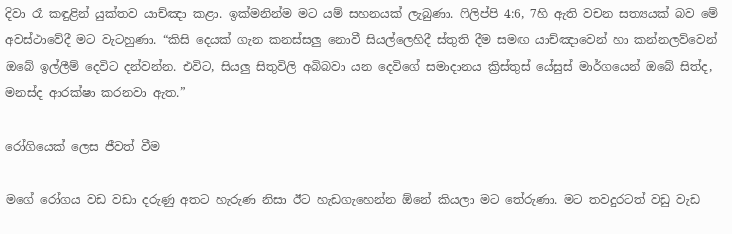දිවා රෑ කඳුළින් යුක්තව යාච්ඤා කළා. ඉක්මනින්ම මට යම් සහනයක් ලැබුණා. ෆිලිප්පි 4:6, 7හි ඇති වචන සත්‍යයක් බව මේ අවස්ථාවේදී මට වැටහුණා. “කිසි දෙයක් ගැන කනස්සලු නොවී සියල්ලෙහිදී ස්තුති දීම සමඟ යාච්ඤාවෙන් හා කන්නලව්වෙන් ඔබේ ඉල්ලීම් දෙවිට දන්වන්න. එවිට, සියලු සිතුවිලි අබිබවා යන දෙවිගේ සමාදානය ක්‍රිස්තුස් යේසුස් මාර්ගයෙන් ඔබේ සිත්ද, මනස්ද ආරක්ෂා කරනවා ඇත.”

රෝගියෙක් ලෙස ජීවත් වීම

මගේ රෝගය වඩ වඩා දරුණු අතට හැරුණ නිසා ඊට හැඩගැහෙන්න ඕනේ කියලා මට තේරුණා. මට තවදුරටත් වඩු වැඩ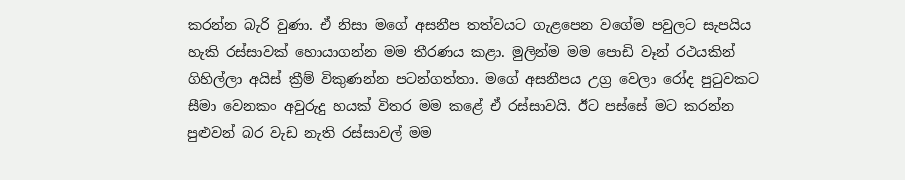කරන්න බැරි වුණා. ඒ නිසා මගේ අසනීප තත්වයට ගැළපෙන වගේම පවුලට සැපයිය හැකි රස්සාවක් හොයාගන්න මම තීරණය කළා. මුලින්ම මම පොඩි වෑන් රථයකින් ගිහිල්ලා අයිස් ක්‍රීම් විකුණන්න පටන්ගත්තා. මගේ අසනීපය උග්‍ර වෙලා රෝද පුටුවකට සීමා වෙනකං අවුරුදු හයක් විතර මම කළේ ඒ රස්සාවයි. ඊට පස්සේ මට කරන්න පුළුවන් බර වැඩ නැති රස්සාවල් මම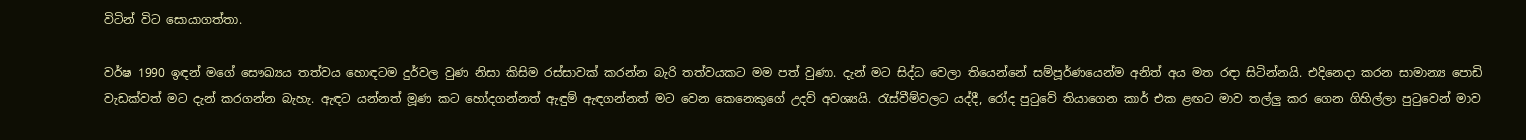විටින් විට සොයාගත්තා.

වර්ෂ 1990 ඉඳන් මගේ සෞඛ්‍යය තත්වය හොඳටම දුර්වල වුණ නිසා කිසිම රස්සාවක් කරන්න බැරි තත්වයකට මම පත් වුණා. දැන් මට සිද්ධ වෙලා තියෙන්නේ සම්පූර්ණයෙන්ම අනිත් අය මත රඳා සිටින්නයි. එදිනෙදා කරන සාමාන්‍ය පොඩි වැඩක්වත් මට දැන් කරගන්න බැහැ. ඇඳට යන්නත් මූණ කට හෝදගන්නත් ඇඳුම් ඇඳගන්නත් මට වෙන කෙනෙකුගේ උදව් අවශ්‍යයි. රැස්වීම්වලට යද්දී, රෝද පුටුවේ තියාගෙන කාර් එක ළඟට මාව තල්ලු කර ගෙන ගිහිල්ලා පුටුවෙන් මාව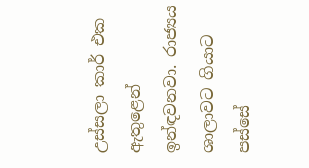උස්සලා කාර් එක ඇතුළෙන් ඉන්ඳවනවා. රාජ්‍යය ශාලාවට ගියාට පස්සේ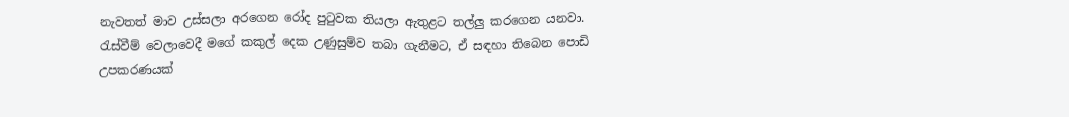නැවතත් මාව උස්සලා අරගෙන රෝද පුටුවක තියලා ඇතුළට තල්ලු කරගෙන යනවා. රැස්වීම් වෙලාවෙදී මගේ කකුල් දෙක උණුසුම්ව තබා ගැනීමට, ඒ සඳහා තිබෙන පොඩි උපකරණයක්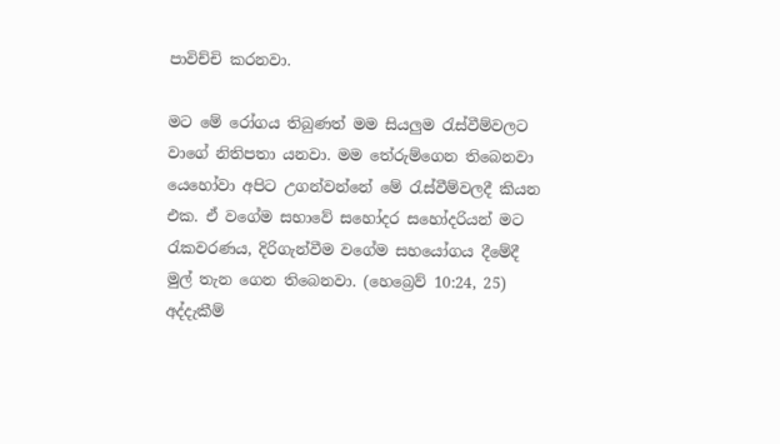පාවිච්චි කරනවා.

මට මේ රෝගය තිබුණත් මම සියලුම රැස්වීම්වලට වාගේ නිතිපතා යනවා. මම තේරුම්ගෙන තිබෙනවා යෙහෝවා අපිට උගන්වන්නේ මේ රැස්වීම්වලදී කියන එක. ඒ වගේම සභාවේ සහෝදර සහෝදරියන් මට රැකවරණය, දිරිගැන්වීම වගේම සහයෝගය දීමේදී මුල් තැන ගෙන තිබෙනවා. (හෙබ්‍රෙව් 10:24, 25) අද්දැකීම්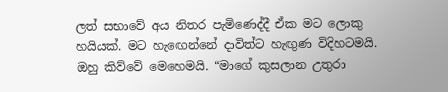ලත් සභාවේ අය නිතර පැමිණෙද්දී ඒක මට ලොකු හයියක්. මට හැඟෙන්නේ දාවිත්ට හැඟුණ විදිහටමයි. ඔහු කිව්වේ මෙහෙමයි. “මාගේ කුසලාන උතුරා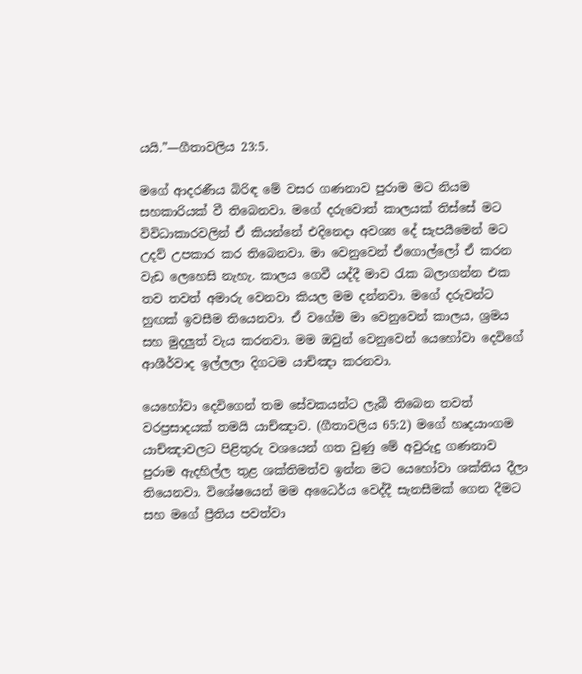යයි.”—ගීතාවලිය 23:5.

මගේ ආදරණීය බිරිඳ මේ වසර ගණනාව පුරාම මට නියම සහකාරියක් වී තිබෙනවා. මගේ දරුවොත් කාලයක් තිස්සේ මට විවිධාකාරවලින් ඒ කියන්නේ එදිනෙදා අවශ්‍ය දේ සැපයීමෙන් මට උදව් උපකාර කර තිබෙනවා. මා වෙනුවෙන් ඒගොල්ලෝ ඒ කරන වැඩ ලෙහෙසි නැහැ. කාලය ගෙවී යද්දී මාව රැක බලාගන්න එක තව තවත් අමාරු වෙනවා කියල මම දන්නවා. මගේ දරුවන්ට හුඟක් ඉවසීම තියෙනවා. ඒ වගේම මා වෙනුවෙන් කාලය, ශ්‍රමය සහ මුදලුත් වැය කරනවා. මම ඔවුන් වෙනුවෙන් යෙහෝවා දෙවිගේ ආශීර්වාද ඉල්ලලා දිගටම යාච්ඤා කරනවා.

යෙහෝවා දෙවිගෙන් තම සේවකයන්ට ලැබී තිබෙන තවත් වරප්‍රසාදයක් තමයි යාච්ඤාව. (ගීතාවලිය 65:2) මගේ හෘදයාංගම යාච්ඤාවලට පිළිතුරු වශයෙන් ගත වුණු මේ අවුරුදු ගණනාව පුරාම ඇදහිල්ල තුළ ශක්තිමත්ව ඉන්න මට යෙහෝවා ශක්තිය දීලා තියෙනවා. විශේෂයෙන් මම අධෛර්ය වෙද්දී සැනසීමක් ගෙන දීමට සහ මගේ ප්‍රීතිය පවත්වා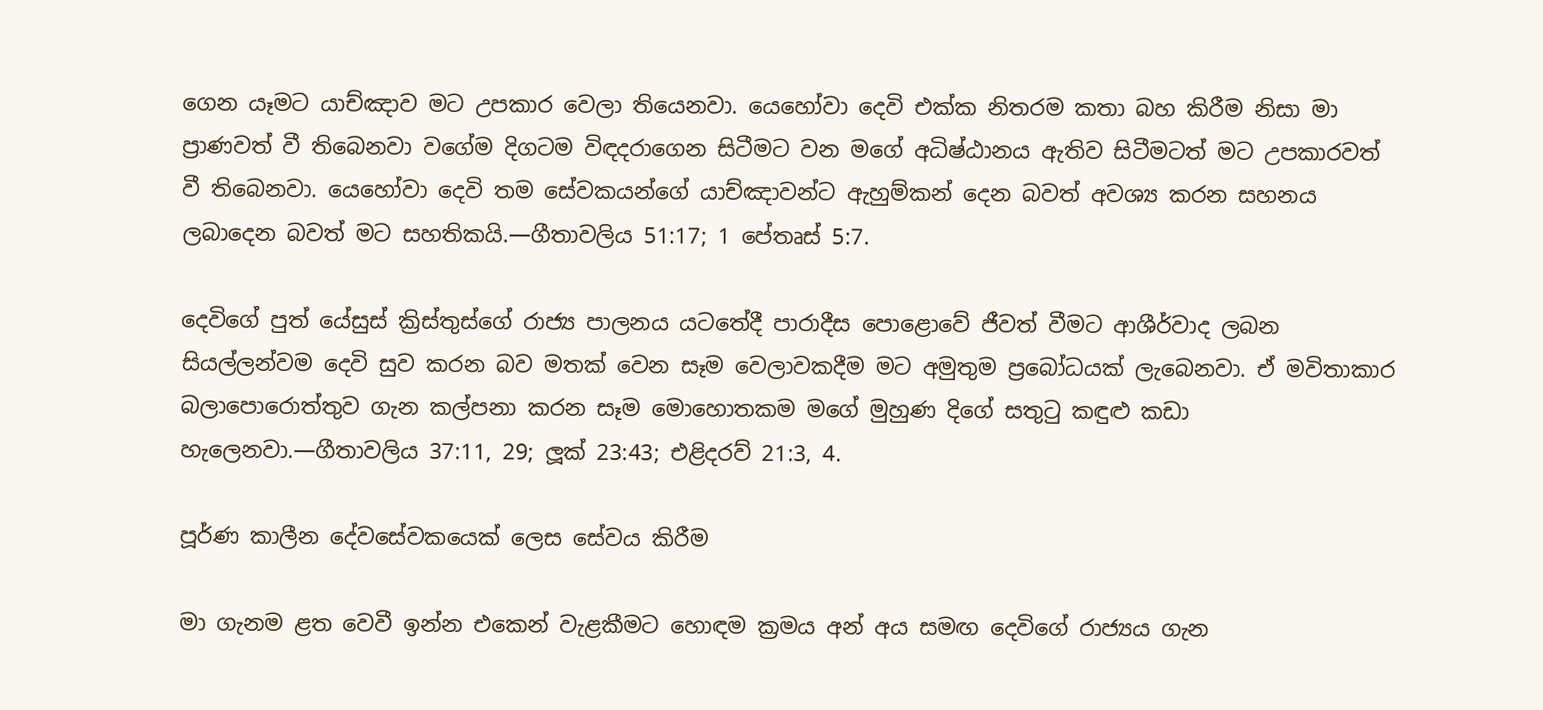ගෙන යෑමට යාච්ඤාව මට උපකාර වෙලා තියෙනවා. යෙහෝවා දෙවි එක්ක නිතරම කතා බහ කිරීම නිසා මා ප්‍රාණවත් වී තිබෙනවා වගේම දිගටම විඳදරාගෙන සිටීමට වන මගේ අධිෂ්ඨානය ඇතිව සිටීමටත් මට උපකාරවත් වී තිබෙනවා. යෙහෝවා දෙවි තම සේවකයන්ගේ යාච්ඤාවන්ට ඇහුම්කන් දෙන බවත් අවශ්‍ය කරන සහනය ලබාදෙන බවත් මට සහතිකයි.—ගීතාවලිය 51:17; 1 පේතෘස් 5:7.

දෙවිගේ පුත් යේසුස් ක්‍රිස්තුස්ගේ රාජ්‍ය පාලනය යටතේදී පාරාදීස පොළොවේ ජීවත් වීමට ආශීර්වාද ලබන සියල්ලන්වම දෙවි සුව කරන බව මතක් වෙන සෑම වෙලාවකදීම මට අමුතුම ප්‍රබෝධයක් ලැබෙනවා. ඒ මවිතාකාර බලාපොරොත්තුව ගැන කල්පනා කරන සෑම මොහොතකම මගේ මුහුණ දිගේ සතුටු කඳුළු කඩා හැලෙනවා.—ගීතාවලිය 37:11, 29; ලූක් 23:43; එළිදරව් 21:3, 4.

පූර්ණ කාලීන දේවසේවකයෙක් ලෙස සේවය කිරීම

මා ගැනම ළත වෙවී ඉන්න එකෙන් වැළකීමට හොඳම ක්‍රමය අන් අය සමඟ දෙවිගේ රාජ්‍යය ගැන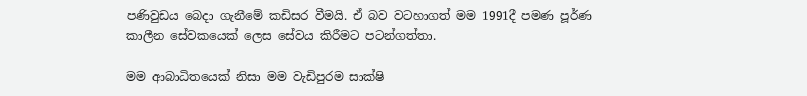පණිවුඩය බෙදා ගැනීමේ කඩිසර වීමයි. ඒ බව වටහාගත් මම 1991දී පමණ පූර්ණ කාලීන සේවකයෙක් ලෙස සේවය කිරීමට පටන්ගත්තා.

මම ආබාධිතයෙක් නිසා මම වැඩිපුරම සාක්ෂි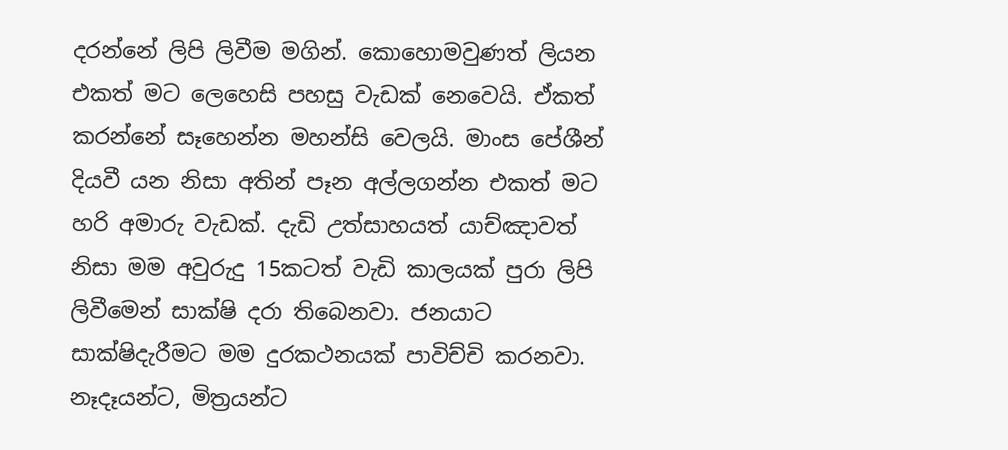දරන්නේ ලිපි ලිවීම මගින්. කොහොමවුණත් ලියන එකත් මට ලෙහෙසි පහසු වැඩක් නෙවෙයි. ඒකත් කරන්නේ සෑහෙන්න මහන්සි වෙලයි. මාංස පේශීන් දියවී යන නිසා අතින් පෑන අල්ලගන්න එකත් මට හරි අමාරු වැඩක්. දැඩි උත්සාහයත් යාච්ඤාවත් නිසා මම අවුරුදු 15කටත් වැඩි කාලයක් පුරා ලිපි ලිවීමෙන් සාක්ෂි දරා තිබෙනවා. ජනයාට සාක්ෂිදැරීමට මම දුරකථනයක් පාවිච්චි කරනවා. නෑදෑයන්ට, මිත්‍රයන්ට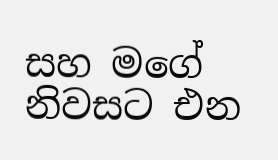සහ මගේ නිවසට එන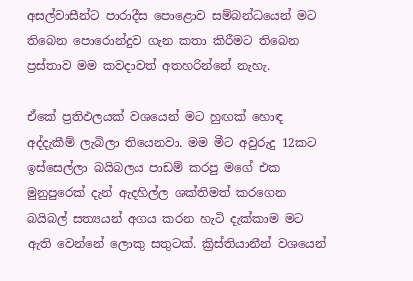අසල්වාසීන්ට පාරාදීස පොළොව සම්බන්ධයෙන් මට තිබෙන පොරොන්දුව ගැන කතා කිරීමට තිබෙන ප්‍රස්තාව මම කවදාවත් අතහරින්නේ නැහැ.

ඒකේ ප්‍රතිඵලයක් වශයෙන් මට හුඟක් හොඳ අද්දැකීම් ලැබිලා තියෙනවා. මම මීට අවුරුදු 12කට ඉස්සෙල්ලා බයිබලය පාඩම් කරපු මගේ එක මුනුපුරෙක් දැන් ඇදහිල්ල ශක්තිමත් කරගෙන බයිබල් සත්‍යයන් අගය කරන හැටි දැක්කාම මට ඇති වෙන්නේ ලොකු සතුටක්. ක්‍රිස්තියානීන් වශයෙන්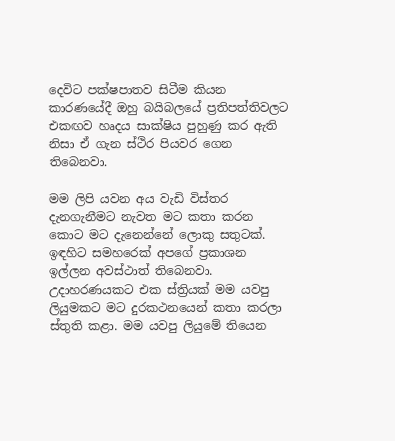දෙවිට පක්ෂපාතව සිටීම කියන කාරණයේදී ඔහු බයිබලයේ ප්‍රතිපත්තිවලට එකඟව හෘදය සාක්ෂිය පුහුණු කර ඇති නිසා ඒ ගැන ස්ථිර පියවර ගෙන තිබෙනවා.

මම ලිපි යවන අය වැඩි විස්තර දැනගැනීමට නැවත මට කතා කරන කොට මට දැනෙන්නේ ලොකු සතුටක්. ඉඳහිට සමහරෙක් අපගේ ප්‍රකාශන ඉල්ලන අවස්ථාත් තිබෙනවා. උදාහරණයකට එක ස්ත්‍රියක් මම යවපු ලියුමකට මට දුරකථනයෙන් කතා කරලා ස්තුති කළා. මම යවපු ලියුමේ තියෙන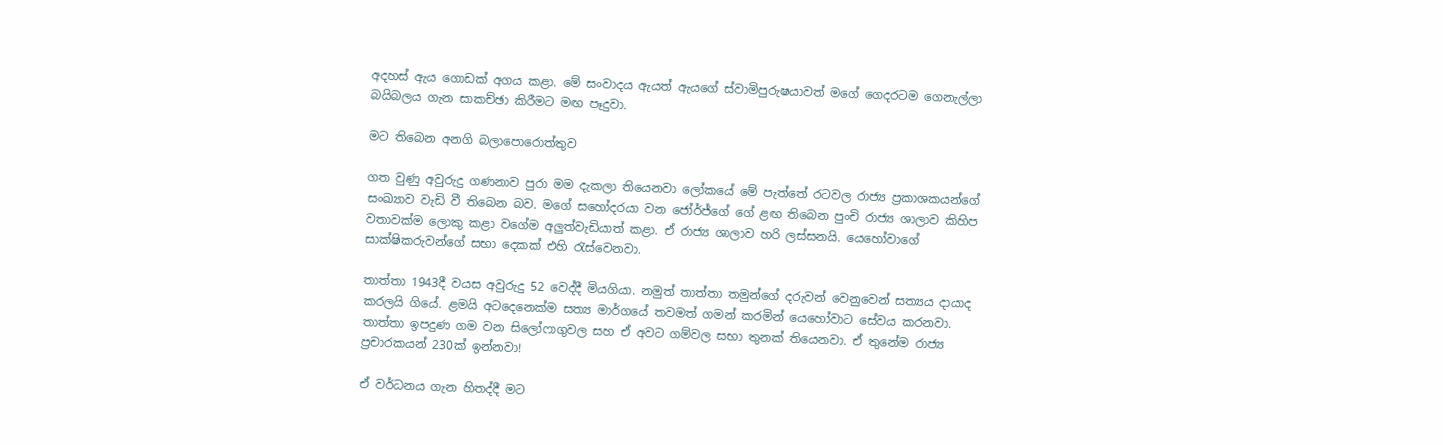අදහස් ඇය ගොඩක් අගය කළා. මේ සංවාදය ඇයත් ඇයගේ ස්වාමිපුරුෂයාවත් මගේ ගෙදරටම ගෙනැල්ලා බයිබලය ගැන සාකච්ඡා කිරීමට මඟ පෑදුවා.

මට තිබෙන අනගි බලාපොරොත්තුව

ගත වුණු අවුරුදු ගණනාව පුරා මම දැකලා තියෙනවා ලෝකයේ මේ පැත්තේ රටවල රාජ්‍ය ප්‍රකාශකයන්ගේ සංඛ්‍යාව වැඩි වී තිබෙන බව. මගේ සහෝදරයා වන ජෝර්ජ්ගේ ගේ ළඟ තිබෙන පුංචි රාජ්‍ය ශාලාව කිහිප වතාවක්ම ලොකු කළා වගේම අලුත්වැඩියාත් කළා. ඒ රාජ්‍ය ශාලාව හරි ලස්සනයි. යෙහෝවාගේ සාක්ෂිකරුවන්ගේ සභා දෙකක් එහි රැස්වෙනවා.

තාත්තා 1943දී වයස අවුරුදු 52 වෙද්දී මියගියා. නමුත් තාත්තා තමුන්ගේ දරුවන් වෙනුවෙන් සත්‍යය දායාද කරලයි ගියේ. ළමයි අටදෙනෙක්ම සත්‍ය මාර්ගයේ තවමත් ගමන් කරමින් යෙහෝවාට සේවය කරනවා. තාත්තා ඉපදුණ ගම වන සිලෝෆාගුවල සහ ඒ අවට ගම්වල සභා තුනක් තියෙනවා. ඒ තුනේම රාජ්‍ය ප්‍රචාරකයන් 230ක් ඉන්නවා!

ඒ වර්ධනය ගැන හිතද්දී මට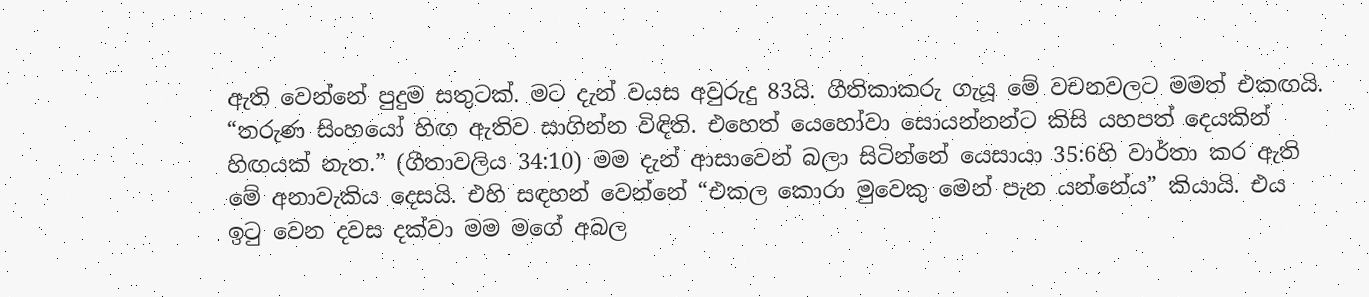ඇති වෙන්නේ පුදුම සතුටක්. මට දැන් වයස අවුරුදු 83යි. ගීතිකාකරු ගැයූ මේ වචනවලට මමත් එකඟයි. “තරුණ සිංහයෝ හිඟ ඇතිව සාගින්න විඳිති. එහෙත් යෙහෝවා සොයන්නන්ට කිසි යහපත් දෙයකින් හිඟයක් නැත.” (ගීතාවලිය 34:10) මම දැන් ආසාවෙන් බලා සිටින්නේ යෙසායා 35:6හි වාර්තා කර ඇති මේ අනාවැකිය දෙසයි. එහි සඳහන් වෙන්නේ “එකල කොරා මුවෙකු මෙන් පැන යන්නේය” කියායි. එය ඉටු වෙන දවස දක්වා මම මගේ අබල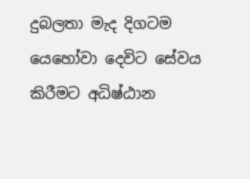දුබලතා මැද දිගටම යෙහෝවා දෙවිට සේවය කිරීමට අධිෂ්ඨාන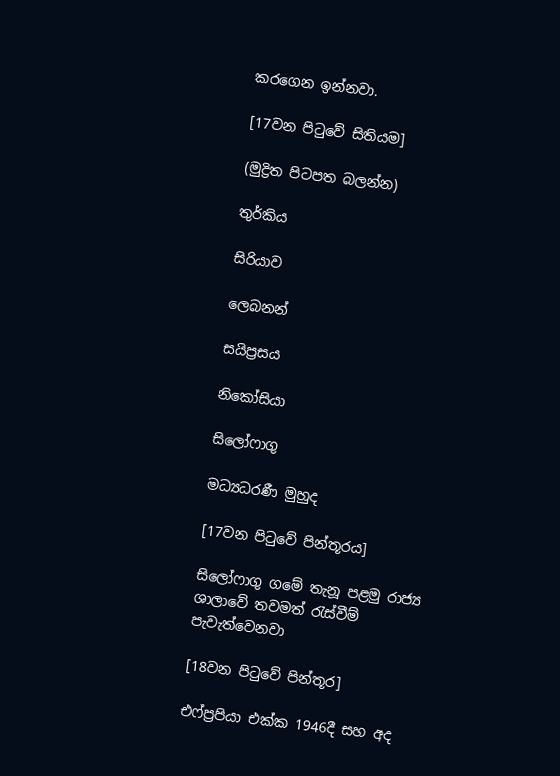කරගෙන ඉන්නවා.

[17වන පිටුවේ සිතියම]

(මුද්‍රිත පිටපත බලන්න)

තුර්කිය

සිරියාව

ලෙබනන්

සයිප්‍රසය

නිකෝසියා

සිලෝෆාගු

මධ්‍යධරණී මුහුද

[17වන පිටුවේ පින්තූරය]

සිලෝෆාගු ගමේ තැනූ පළමු රාජ්‍ය ශාලාවේ තවමත් රැස්වීම් පැවැත්වෙනවා

[18වන පිටුවේ පින්තූර]

එෆ්ප්‍රපියා එක්ක 1946දී සහ අද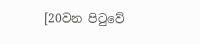[20වන පිටුවේ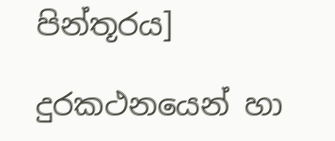පින්තූරය]

දුරකථනයෙන් හා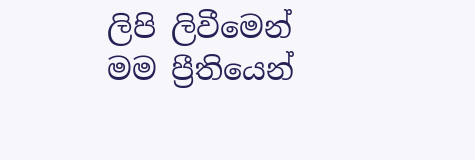ලිපි ලිවීමෙන් මම ප්‍රීතියෙන්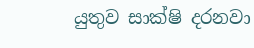යුතුව සාක්ෂි දරනවා